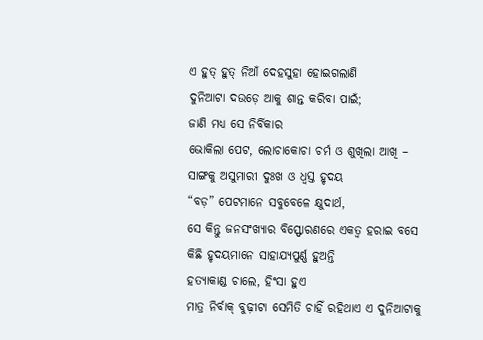ଏ ହୁତ୍ ହୁତ୍ ନିଆଁ ଦେହସୁହା ହୋଇଗଲାଣି
ଦୁନିଆଟା ଦଉଡ଼େ ଆକୁ ଶାନ୍ତ କରିବା ପାଇଁ;
ଜାଣି ମଧ୍ୟ ସେ ନିର୍ବିକାର
ଭୋକିଲା ପେଟ, ଲୋଚାକୋଚା ଚର୍ମ ଓ ଶୁଖିଲା ଆଖି –
ସାଙ୍ଗକୁ ଅସୁମାରୀ ଦୁଃଖ ଓ ଧ୍ବସ୍ତ ହୃଦୟ
“ବଡ଼” ପେଟମାନେ ସବୁବେଳେ କ୍ଷୁଦାର୍ଥ,
ସେ କିନ୍ତୁ ଜନସଂଖ୍ୟାର ବିସ୍ଫୋରଣରେ ଏକତ୍ବ ହରାଇ ବସେ
କିଛି ହୃଦୟମାନେ ସାହାଯ୍ୟପୁର୍ଣ୍ଣ ହୁଅନ୍ତି
ହତ୍ୟାକାଣ୍ଡ ଚାଲେ, ହିଂସା ହୁଏ
ମାତ୍ର ନିର୍ବାକ୍ ବୁଢ଼ୀଟା ସେମିତି ଚାହିଁ ରହିଥାଏ ଏ ଦୁନିଆଟାକୁ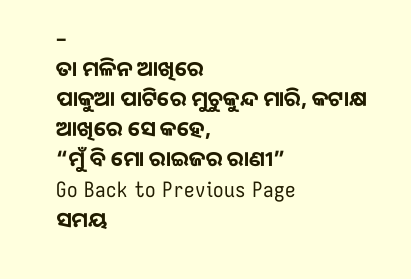–
ତା ମଳିନ ଆଖିରେ
ପାକୁଆ ପାଟିରେ ମୁଚୁକୁନ୍ଦ ମାରି, କଟାକ୍ଷ ଆଖିରେ ସେ କହେ,
“ମୁଁ ବି ମୋ ରାଇଜର ରାଣୀ”
Go Back to Previous Page
ସମୟ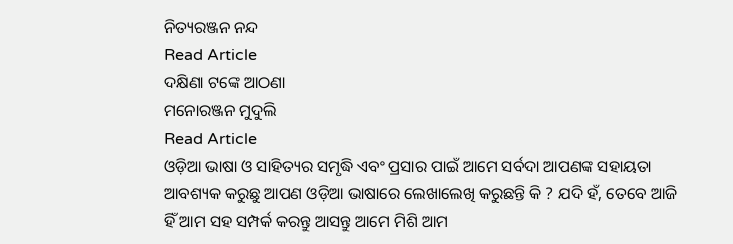ନିତ୍ୟରଞ୍ଜନ ନନ୍ଦ
Read Article
ଦକ୍ଷିଣା ଟଙ୍କେ ଆଠଣା
ମନୋରଞ୍ଜନ ମୁଦୁଲି
Read Article
ଓଡ଼ିଆ ଭାଷା ଓ ସାହିତ୍ୟର ସମୃଦ୍ଧି ଏବଂ ପ୍ରସାର ପାଇଁ ଆମେ ସର୍ବଦା ଆପଣଙ୍କ ସହାୟତା ଆବଶ୍ୟକ କରୁଛୁ ଆପଣ ଓଡ଼ିଆ ଭାଷାରେ ଲେଖାଲେଖି କରୁଛନ୍ତି କି ? ଯଦି ହଁ, ତେବେ ଆଜି ହିଁ ଆମ ସହ ସମ୍ପର୍କ କରନ୍ତୁ ଆସନ୍ତୁ ଆମେ ମିଶି ଆମ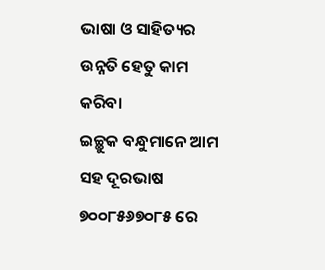ଭାଷା ଓ ସାହିତ୍ୟର ଉନ୍ନତି ହେତୁ କାମ କରିବା
ଇଚ୍ଛୁକ ବନ୍ଧୁମାନେ ଆମ ସହ ଦୂରଭାଷ ୭୦୦୮୫୬୭୦୮୫ ରେ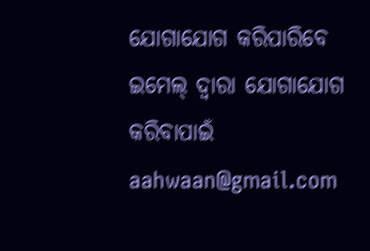ଯୋଗାଯୋଗ କରିପାରିବେ
ଇମେଲ୍ ଦ୍ବାରା ଯୋଗାଯୋଗ କରିବାପାଇଁ aahwaan@gmail.com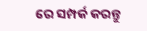ରେ ସମ୍ପର୍କ କରନ୍ତୁ